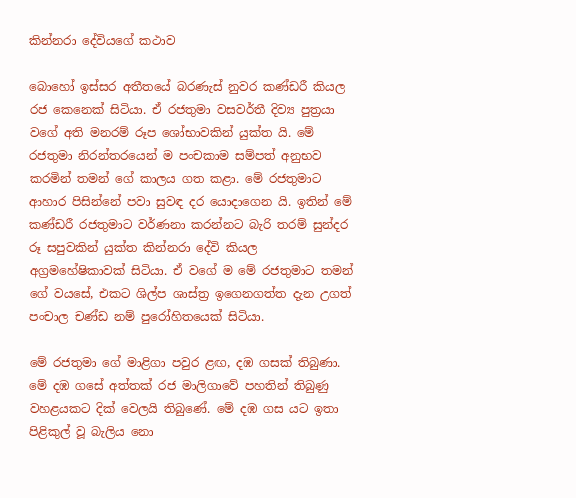කින්නරා දේවියගේ කථාව

බොහෝ ඉස්සර අතීතයේ බරණැස් නුවර කණ්ඩරී කියල රජ කෙනෙක් සිටියා. ඒ රජතුමා වසවර්තී දිව්‍ය පුත්‍රයා වගේ අති මනරම් රූප ශෝභාවකින් යුක්ත යි. මේ රජතුමා නිරන්තරයෙන් ම පංචකාම සම්පත් අනුභව කරමින් තමන් ගේ කාලය ගත කළා. මේ රජතුමාට ආහාර පිසින්නේ පවා සුවඳ දර යොදාගෙන යි. ඉතින් මේ කණ්ඩරී රජතුමාට වර්ණනා කරන්නට බැරි තරම් සුන්දර රූ සපුවකින් යුක්ත කින්නරා දේවි කියල අග්‍රමහේෂිකාවක් සිටියා. ඒ වගේ ම මේ රජතුමාට තමන් ගේ වයසේ, එකට ශිල්ප ශාස්ත්‍ර ඉගෙනගත්ත දැන උගත් පංචාල චණ්ඩ නම් පුරෝහිතයෙක් සිටියා.

මේ රජතුමා ගේ මාළිගා පවුර ළඟ, දඹ ගසක් තිබුණා. මේ දඹ ගසේ අත්තක් රජ මාලිගාවේ පහතින් තිබුණු වහළයකට දික් වෙලයි තිබුණේ. මේ දඹ ගස යට ඉතා පිළිකුල් වූ බැලිය නො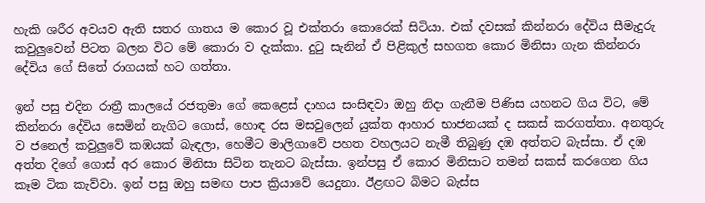හැකි ශරීර අවයව ඇති සතර ගාතය ම කොර වූ එක්තරා කොරෙක් සිටියා. එක් දවසක් කින්නරා දේවිය සීමැදුරු කවුලුවෙන් පිටත බලන විට මේ කොරා ව දැක්කා. දුටු සැනින් ඒ පිළිකුල් සහගත කොර මිනිසා ගැන කින්නරා දේවිය ගේ සිතේ රාගයක් හට ගත්තා.

ඉන් පසු එදින රාත්‍රී කාලයේ රජතුමා ගේ කෙළෙස් දාහය සංසිඳවා ඔහු නිදා ගැනීම පිණිස යහනට ගිය විට, මේ කින්නරා දේවිය සෙමින් නැගිට ගොස්, හොඳ රස මසවුලෙන් යුක්ත ආහාර භාජනයක් ද සකස් කරගත්තා. අනතුරු ව ජනෙල් කවුලුවේ කඹයක් බැඳලා, හෙමීට මාලිගාවේ පහත වහලයට නැමී තිබුණු දඹ අත්තට බැස්සා. ඒ දඹ අත්ත දිගේ ගොස් අර කොර මිනිසා සිටින තැනට බැස්සා. ඉන්පසු ඒ කොර මිනිසාට තමන් සකස් කරගෙන ගිය කෑම ටික කැව්වා. ඉන් පසු ඔහු සමඟ පාප ක්‍රියාවේ යෙදුනා. ඊළඟට බිමට බැස්ස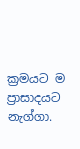ක්‍රමයට ම ප්‍රාසාදයට නැග්ගා.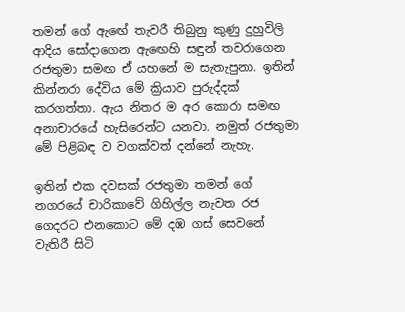තමන් ගේ ඇඟේ තැවරී තිබුනු කුණු දුහුවිලි ආදිය සෝදාගෙන ඇඟෙහි සඳුන් තවරාගෙන රජතුමා සමඟ ඒ යහනේ ම සැතැපුනා. ඉතින් කින්නරා දේවිය මේ ක්‍රියාව පුරුද්දක් කරගත්තා. ඇය නිතර ම අර කොරා සමඟ අනාචාරයේ හැසිරෙන්ට යනවා. නමුත් රජතුමා මේ පිළිබඳ ව වගක්වත් දන්නේ නැහැ.

ඉතින් එක දවසක් රජතුමා තමන් ගේ නගරයේ චාරිකාවේ ගිහිල්ල නැවත රජ ගෙදරට එනකොට මේ දඹ ගස් සෙවනේ වැතිරී සිටි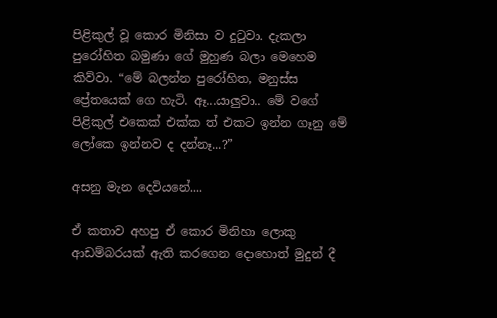පිළිකුල් වූ කොර මිනිසා ව දුටුවා. දැකලා පුරෝහිත බමුණා ගේ මුහුණ බලා මෙහෙම කිව්වා. “මේ බලන්න පුරෝහිත, මනුස්ස ප්‍රේතයෙක් ගෙ හැටි. ඈ...යාලුවා.. මේ වගේ පිළිකුල් එකෙක් එක්ක ත් එකට ඉන්න ගෑනු මේ ලෝකෙ ඉන්නව ද දන්නෑ...?”

අසනු මැන දෙවියනේ....

ඒ කතාව අහපු ඒ කොර මිනිහා ලොකු ආඩම්බරයක් ඇති කරගෙන දොහොත් මුදුන් දී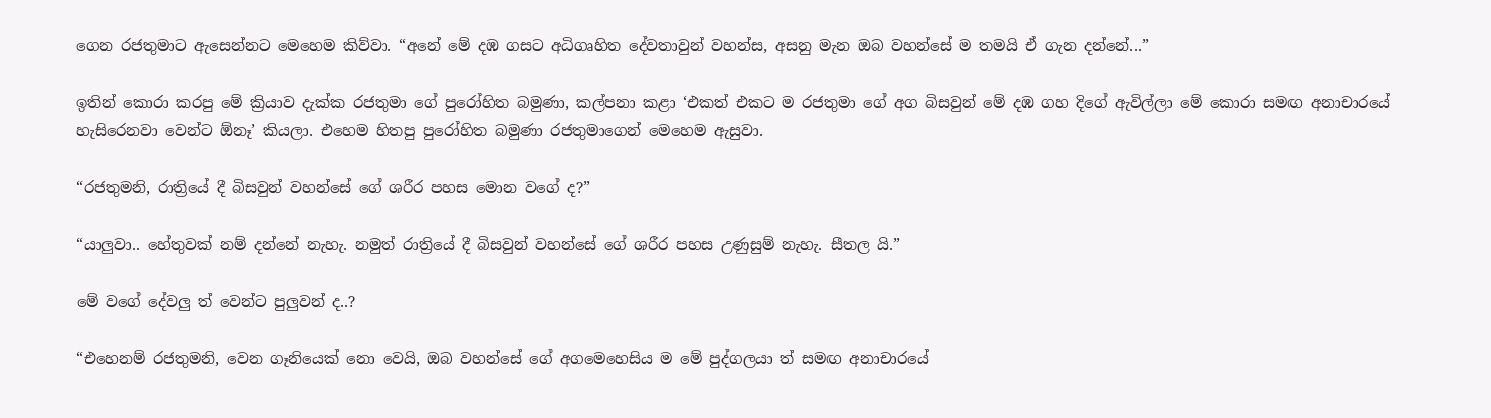ගෙන රජතුමාට ඇසෙන්නට මෙහෙම කිව්වා. “අනේ මේ දඹ ගසට අධිගෘහිත දේවතාවුන් වහන්ස, අසනු මැන ඔබ වහන්සේ ම තමයි ඒ ගැන දන්නේ...”

ඉතින් කොරා කරපු මේ ක්‍රියාව දැක්ක රජතුමා ගේ පුරෝහිත බමුණා, කල්පනා කළා ‘එකත් එකට ම රජතුමා ගේ අග බිසවුන් මේ දඹ ගහ දිගේ ඇවිල්ලා මේ කොරා සමඟ අනාචාරයේ හැසිරෙනවා වෙන්ට ඕනෑ’ කියලා. එහෙම හිතපු පුරෝහිත බමුණා රජතුමාගෙන් මෙහෙම ඇසුවා.

“රජතුමනි, රාත්‍රියේ දී බිසවුන් වහන්සේ ගේ ශරීර පහස මොන වගේ ද?”

“යාලුවා.. හේතුවක් නම් දන්නේ නැහැ. නමුත් රාත්‍රියේ දී බිසවුන් වහන්සේ ගේ ශරීර පහස උණුසුම් නැහැ. සීතල යි.”

මේ වගේ දේවලු ත් වෙන්ට පුලුවන් ද..?

“එහෙනම් රජතුමනි, වෙන ගෑනියෙක් නො වෙයි, ඔබ වහන්සේ ගේ අගමෙහෙසිය ම මේ පුද්ගලයා ත් සමඟ අනාචාරයේ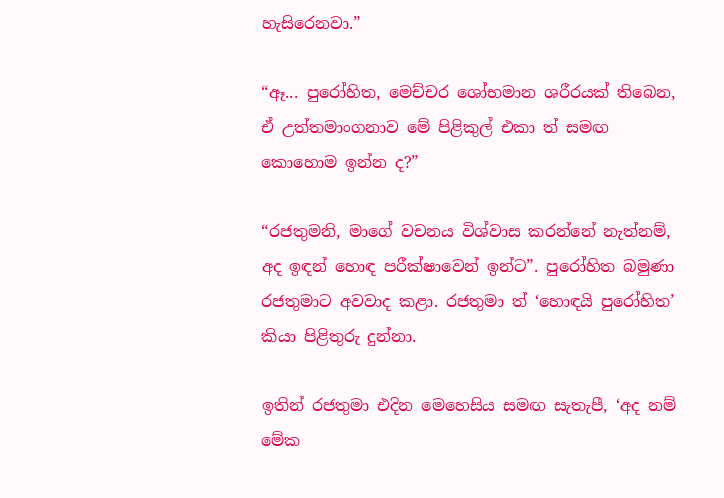හැසිරෙනවා.”

“ඈ... පුරෝහිත, මෙච්චර ශෝභමාන ශරීරයක් තිබෙන, ඒ උත්තමාංගනාව මේ පිළිකුල් එකා ත් සමඟ කොහොම ඉන්න ද?”

“රජතුමනි, මාගේ වචනය විශ්වාස කරන්නේ නැත්නම්, අද ඉඳන් හොඳ පරීක්ෂාවෙන් ඉන්ට”. පුරෝහිත බමුණා රජතුමාට අවවාද කළා. රජතුමා ත් ‘හොඳයි පුරෝහිත’ කියා පිළිතුරු දුන්නා.

ඉතින් රජතුමා එදින මෙහෙසිය සමඟ සැතැපී, ‘අද නම් මේක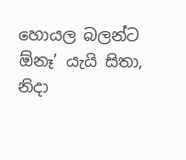හොයල බලන්ට ඕනෑ’ යැයි සිතා, නිදා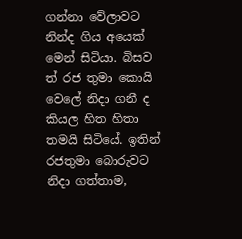ගන්නා වේලාවට නින්ද ගිය අයෙක් මෙන් සිටියා. බිසව ත් රජ තුමා කොයි වෙලේ නිදා ගනී ද කියල හිත හිතා තමයි සිටියේ. ඉතින් රජතුමා බොරුවට නිදා ගත්තාම,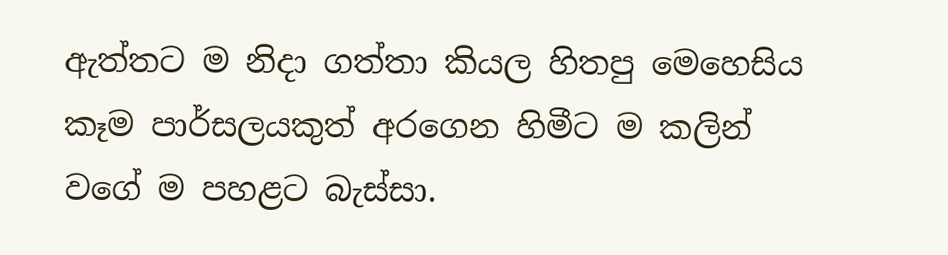ඇත්තට ම නිදා ගත්තා කියල හිතපු මෙහෙසිය කෑම පාර්සලයකුත් අරගෙන හිමීට ම කලින් වගේ ම පහළට බැස්සා.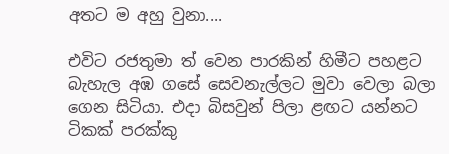අතට ම අහු වුනා....

එවිට රජතුමා ත් වෙන පාරකින් හිමීට පහළට බැහැල අඹ ගසේ සෙවනැල්ලට මුවා වෙලා බලා ගෙන සිටියා. එදා බිසවුන් පිලා ළඟට යන්නට ටිකක් පරක්කු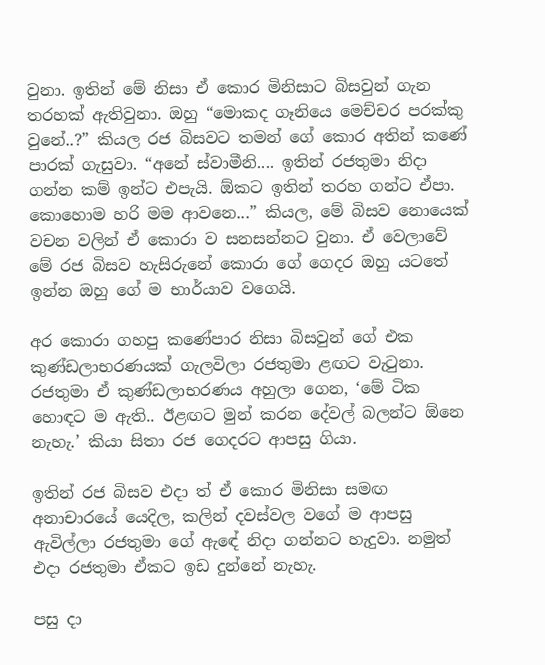වුනා. ඉතින් මේ නිසා ඒ කොර මිනිසාට බිසවුන් ගැන තරහක් ඇතිවුනා. ඔහු “මොකද ගෑනියෙ මෙච්චර පරක්කු වුනේ..?” කියල රජ බිසවට තමන් ගේ කොර අතින් කණේ පාරක් ගැසුවා. “අනේ ස්වාමීනි.... ඉතින් රජතුමා නිදා ගන්න කම් ඉන්ට එපැයි. ඕකට ඉතින් තරහ ගන්ට ඒපා. කොහොම හරි මම ආවනෙ...” කියල, මේ බිසව නොයෙක් වචන වලින් ඒ කොරා ව සනසන්නට වුනා. ඒ වෙලාවේ මේ රජ බිසව හැසිරුනේ කොරා ගේ ගෙදර ඔහු යටතේ ඉන්න ඔහු ගේ ම භාර්යාව වගෙයි.

අර කොරා ගහපු කණේපාර නිසා බිසවුන් ගේ එක කුණ්ඩලාභරණයක් ගැලවිලා රජතුමා ළඟට වැටුනා. රජතුමා ඒ කුණ්ඩලාභරණය අහුලා ගෙන, ‘මේ ටික හොඳට ම ඇති.. ඊළඟට මුන් කරන දේවල් බලන්ට ඕනෙ නැහැ.’ කියා සිතා රජ ගෙදරට ආපසු ගියා.

ඉතින් රජ බිසව එදා ත් ඒ කොර මිනිසා සමඟ අනාචාරයේ යෙදිල, කලින් දවස්වල වගේ ම ආපසු ඇවිල්ලා රජතුමා ගේ ඇඳේ නිදා ගන්නට හැදුවා. නමුත් එදා රජතුමා ඒකට ඉඩ දුන්නේ නැහැ.

පසු දා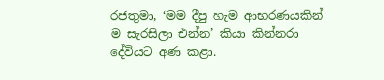රජතුමා, ‘මම දීපු හැම ආභරණයකින් ම සැරසිලා එන්න’ කියා කින්නරා දේවියට අණ කළා.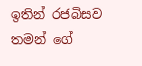ඉතින් රජබිසව තමන් ගේ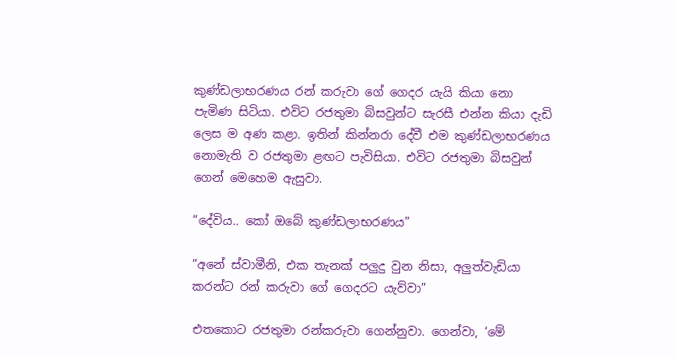කුණ්ඩලාභරණය රන් කරුවා ගේ ගෙදර යැයි කියා නො පැමිණ සිටියා. එවිට රජතුමා බිසවුන්ට සැරසී එන්න කියා දැඩි ලෙස ම අණ කළා. ඉතින් කින්නරා දේවී එම කුණ්ඩලාභරණය නොමැති ව රජතුමා ළඟට පැවිසියා. එවිට රජතුමා බිසවුන් ගෙන් මෙහෙම ඇසුවා.

“දේවිය.. කෝ ඔබේ කුණ්ඩලාභරණය”

“අනේ ස්වාමීනි, එක තැනක් පලුදු වුන නිසා, අලුත්වැඩියා කරන්ට රන් කරුවා ගේ ගෙදරට යැව්වා”

එතකොට රජතුමා රන්කරුවා ගෙන්නුවා. ගෙන්වා, ‘මේ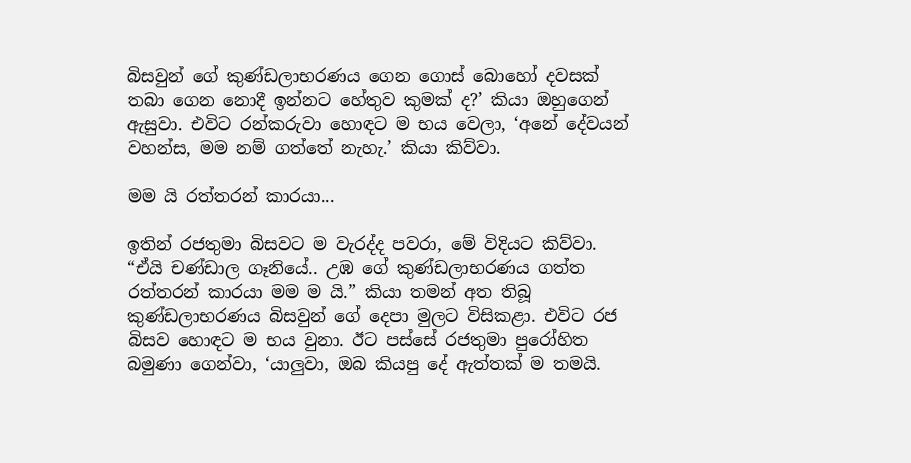බිසවුන් ගේ කුණ්ඩලාභරණය ගෙන ගොස් බොහෝ දවසක් තබා ගෙන නොදී ඉන්නට හේතුව කුමක් ද?’ කියා ඔහුගෙන් ඇසුවා. එවිට රන්කරුවා හොඳට ම භය වෙලා, ‘අනේ දේවයන් වහන්ස, මම නම් ගත්තේ නැහැ.’ කියා කිව්වා.

මම යි රත්තරන් කාරයා...

ඉතින් රජතුමා බිසවට ම වැරද්ද පවරා, මේ විදියට කිව්වා. “ඒයි චණ්ඩාල ගෑනියේ.. උඹ ගේ කුණ්ඩලාභරණය ගත්ත රත්තරන් කාරයා මම ම යි.” කියා තමන් අත තිබූ කුණ්ඩලාභරණය බිසවුන් ගේ දෙපා මුලට විසිකළා. එවිට රජ බිසව හොඳට ම භය වුනා. ඊට පස්සේ රජතුමා පුරෝහිත බමුණා ගෙන්වා, ‘යාලුවා, ඔබ කියපු දේ ඇත්තක් ම තමයි.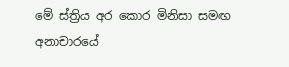මේ ස්ත්‍රිය අර කොර මිනිසා සමඟ අනාචාරයේ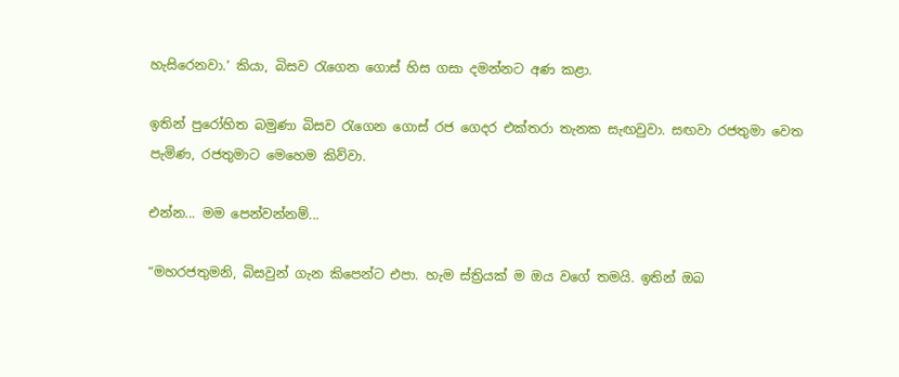හැසිරෙනවා.’ කියා, බිසව රැගෙන ගොස් හිස ගසා දමන්නට අණ කළා.

ඉතින් පුරෝහිත බමුණා බිසව රැගෙන ගොස් රජ ගෙදර එක්තරා තැනක සැඟවුවා. සඟවා රජතුමා වෙත පැමිණ, රජතුමාට මෙහෙම කිව්වා.

එන්න... මම පෙන්වන්නම්...

“මහරජතුමනි, බිසවුන් ගැන කිපෙන්ට එපා. හැම ස්ත්‍රියක් ම ඔය වගේ තමයි. ඉතින් ඔබ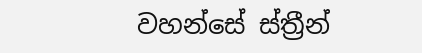වහන්සේ ස්ත්‍රීන්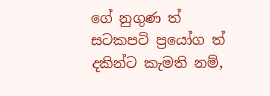ගේ නුගුණ ත් සටකපටි ප්‍රයෝග ත් දකින්ට කැමති නම්,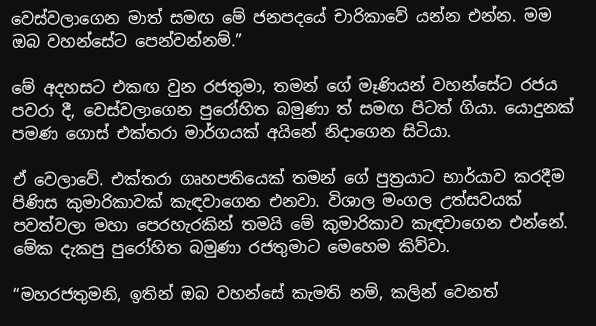වෙස්වලාගෙන මාත් සමඟ මේ ජනපදයේ චාරිකාවේ යන්න එන්න. මම ඔබ වහන්සේට පෙන්වන්නම්.”

මේ අදහසට එකඟ වුන රජතුමා, තමන් ගේ මෑණියන් වහන්සේට රජය පවරා දී, වෙස්වලාගෙන පුරෝහිත බමුණා ත් සමඟ පිටත් ගියා. යොදුනක් පමණ ගොස් එක්තරා මාර්ගයක් අයිනේ නිදාගෙන සිටියා.

ඒ වෙලාවේ. එක්තරා ගෘහපතියෙක් තමන් ගේ පුත්‍රයාට භාර්යාව කරදීම පිණිස කුමාරිකාවක් කැඳවාගෙන එනවා. විශාල මංගල උත්සවයක් පවත්වලා මහා පෙරහැරකින් තමයි මේ කුමාරිකාව කැඳවාගෙන එන්නේ. මේක දැකපු පුරෝහිත බමුණා රජතුමාට මෙහෙම කිව්වා.

“මහරජතුමනි, ඉතින් ඔබ වහන්සේ කැමති නම්, කලින් වෙනත්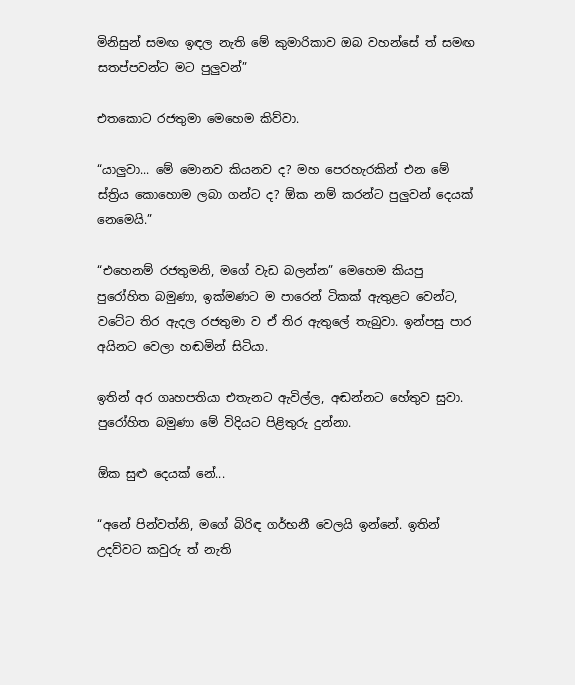මිනිසුන් සමඟ ඉඳල නැති මේ කුමාරිකාව ඔබ වහන්සේ ත් සමඟ සතප්පවන්ට මට පුලුවන්”

එතකොට රජතුමා මෙහෙම කිව්වා.

“යාලුවා... මේ මොනව කියනව ද? මහ පෙරහැරකින් එන මේ ස්ත්‍රිය කොහොම ලබා ගන්ට ද? ඕක නම් කරන්ට පුලුවන් දෙයක් නෙමෙයි.”

“එහෙනම් රජතුමනි, මගේ වැඩ බලන්න” මෙහෙම කියපු පුරෝහිත බමුණා, ඉක්මණට ම පාරෙන් ටිකක් ඇතුළට වෙන්ට, වටේට තිර ඇදල රජතුමා ව ඒ තිර ඇතුලේ තැබුවා. ඉන්පසු පාර අයිනට වෙලා හඬමින් සිටියා.

ඉතින් අර ගෘහපතියා එතැනට ඇවිල්ල, අඬන්නට හේතුව සුවා. පුරෝහිත බමුණා මේ විදියට පිළිතුරු දුන්නා.

ඕක සුළු දෙයක් නේ...

“අනේ පින්වත්නි, මගේ බිරිඳ ගර්භනී වෙලයි ඉන්නේ. ඉතින් උදව්වට කවුරු ත් නැති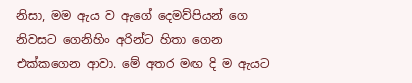නිසා, මම ඇය ව ඇගේ දෙමව්පියන් ගෙ නිවසට ගෙනිහිං අරින්ට හිතා ගෙන එක්කගෙන ආවා. මේ අතර මඟ දි ම ඇයට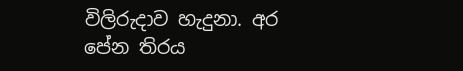විලිරුදාව හැදුනා. අර පේන තිරය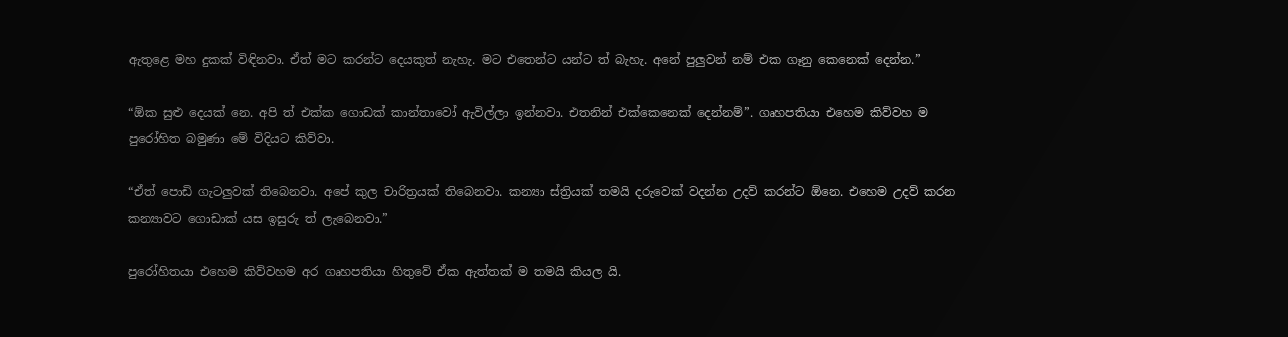ඇතුළෙ මහ දුකක් විඳිනවා. ඒත් මට කරන්ට දෙයකුත් නැහැ. මට එතෙන්ට යන්ට ත් බැහැ. අනේ පුලුවන් නම් එක ගෑනු කෙනෙක් දෙන්න.”

“ඕක සුළු දෙයක් නෙ. අපි ත් එක්ක ගොඩක් කාන්තාවෝ ඇවිල්ලා ඉන්නවා. එතනින් එක්කෙනෙක් දෙන්නම්”. ගෘහපතියා එහෙම කිව්වහ ම පුරෝහිත බමුණා මේ විදියට කිව්වා.

“ඒත් පොඩි ගැටලුවක් තිබෙනවා. අපේ කුල චාරිත්‍රයක් තිබෙනවා. කන්‍යා ස්ත්‍රියක් තමයි දරුවෙක් වදන්න උදව් කරන්ට ඕනෙ. එහෙම උදව් කරන කන්‍යාවට ගොඩාක් යස ඉසුරු ත් ලැබෙනවා.”

පුරෝහිතයා එහෙම කිව්වහම අර ගෘහපතියා හිතුවේ ඒක ඇත්තක් ම තමයි කියල යි.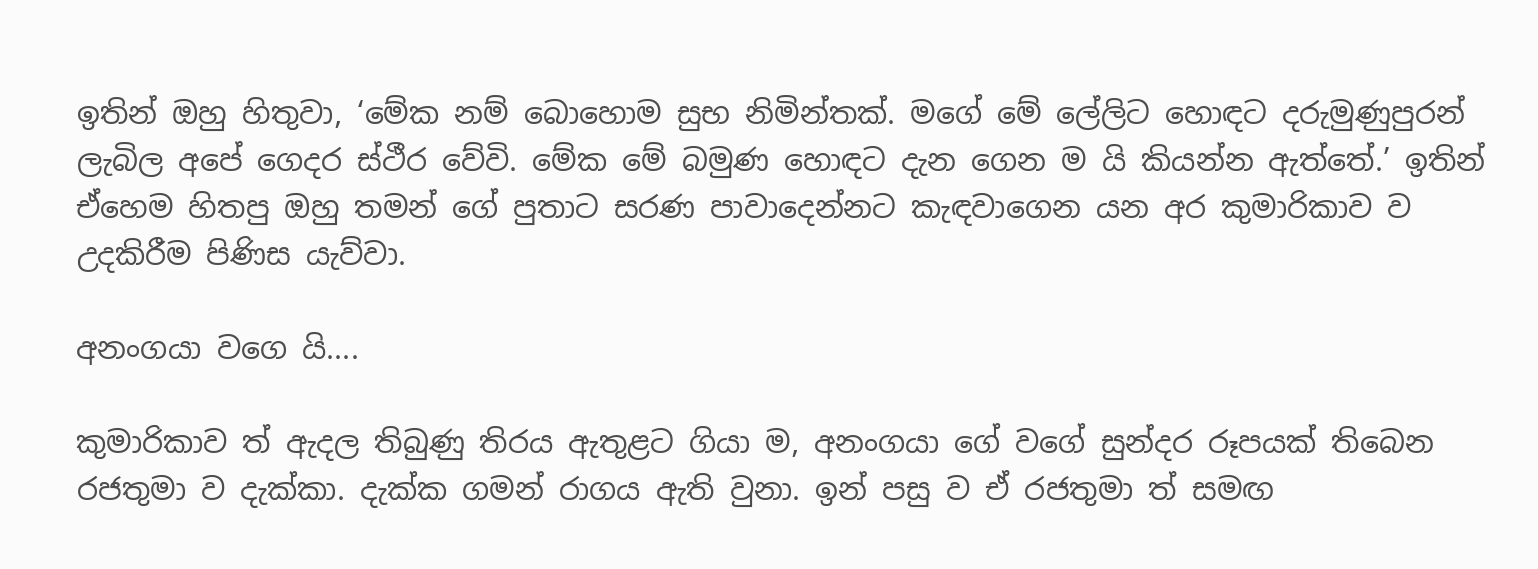ඉතින් ඔහු හිතුවා, ‘මේක නම් බොහොම සුභ නිමින්තක්. මගේ මේ ලේලිට හොඳට දරුමුණුපුරන් ලැබිල අපේ ගෙදර ස්ථීර වේවි. මේක මේ බමුණ හොඳට දැන ගෙන ම යි කියන්න ඇත්තේ.’ ඉතින් ඒහෙම හිතපු ඔහු තමන් ගේ පුතාට සරණ පාවාදෙන්නට කැඳවාගෙන යන අර කුමාරිකාව ව උදකිරීම පිණිස යැව්වා.

අනංගයා වගෙ යි....

කුමාරිකාව ත් ඇදල තිබුණු තිරය ඇතුළට ගියා ම, අනංගයා ගේ වගේ සුන්දර රූපයක් තිබෙන රජතුමා ව දැක්කා. දැක්ක ගමන් රාගය ඇති වුනා. ඉන් පසු ව ඒ රජතුමා ත් සමඟ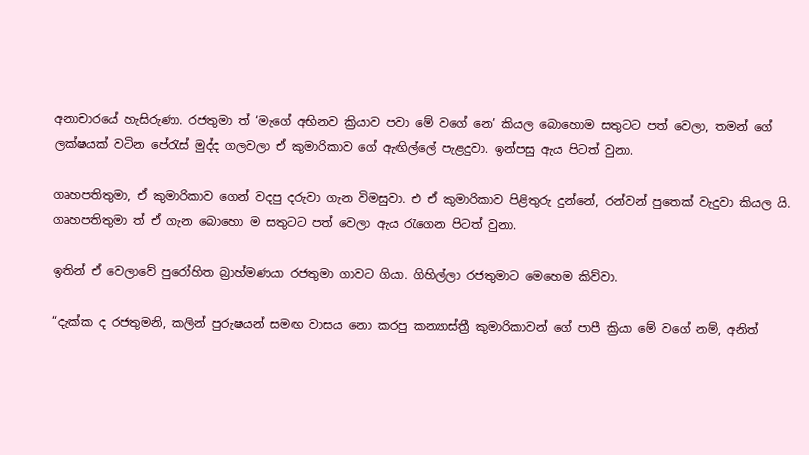අනාචාරයේ හැසිරුණා. රජතුමා ත් ‘මැගේ අභිනව ක්‍රියාව පවා මේ වගේ නෙ’ කියල බොහොම සතුටට පත් වෙලා, තමන් ගේ ලක්ෂයක් වටින පේරැස් මුද්ද ගලවලා ඒ කුමාරිකාව ගේ ඇඟිල්ලේ පැළදුවා. ඉන්පසු ඇය පිටත් වුනා.

ගෘහපතිතුමා, ඒ කුමාරිකාව ගෙන් වදපු දරුවා ගැන විමසුවා. එ ඒ කුමාරිකාව පිළිතුරු දුන්නේ, රන්වන් පුතෙක් වැදුවා කියල යි. ගෘහපතිතුමා ත් ඒ ගැන බොහො ම සතුටට පත් වෙලා ඇය රැගෙන පිටත් වුනා.

ඉතින් ඒ වෙලාවේ පුරෝහිත බ්‍රාහ්මණයා රජතුමා ගාවට ගියා. ගිහිල්ලා රජතුමාට මෙහෙම කිව්වා.

“දැක්ක ද රජතුමනි, කලින් පුරුෂයන් සමඟ වාසය නො කරපු කන්‍යාස්ත්‍රී කුමාරිකාවන් ගේ පාපී ක්‍රියා මේ වගේ නම්, අනිත්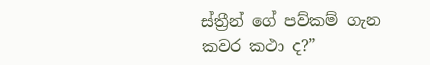ස්ත්‍රීන් ගේ පව්කම් ගැන කවර කථා ද?”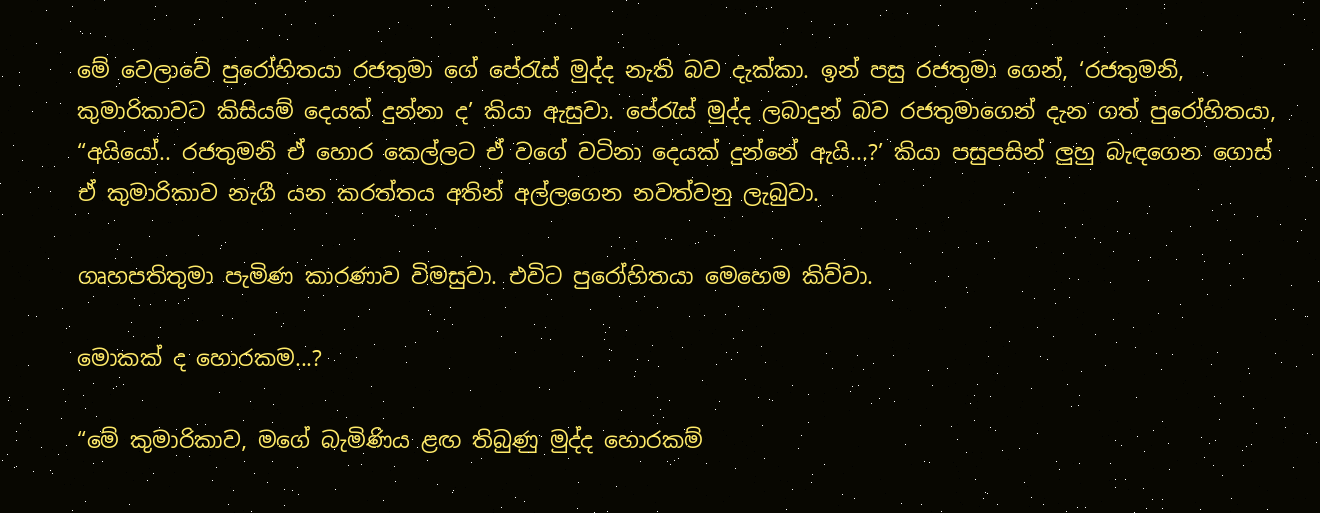මේ වෙලාවේ පුරෝහිතයා රජතුමා ගේ පේරැස් මුද්ද නැති බව දැක්කා. ඉන් පසු රජතුමා ගෙන්, ‘රජතුමනි, කුමාරිකාවට කිසියම් දෙයක් දුන්නා ද’ කියා ඇසුවා. පේරැස් මුද්ද ලබාදුන් බව රජතුමාගෙන් දැන ගත් පුරෝහිතයා, “අයියෝ.. රජතුමනි ඒ හොර කෙල්ලට ඒ වගේ වටිනා දෙයක් දුන්නේ ඇයි...?’ කියා පසුපසින් ලුහු බැඳගෙන ගොස් ඒ කුමාරිකාව නැගී යන කරත්තය අතින් අල්ලගෙන නවත්වනු ලැබුවා.

ගෘහපතිතුමා පැමිණ කාරණාව විමසුවා. එවිට පුරෝහිතයා මෙහෙම කිව්වා.

මොකක් ද හොරකම...?

“මේ කුමාරිකාව, මගේ බැමිණිය ළඟ තිබුණු මුද්ද හොරකම්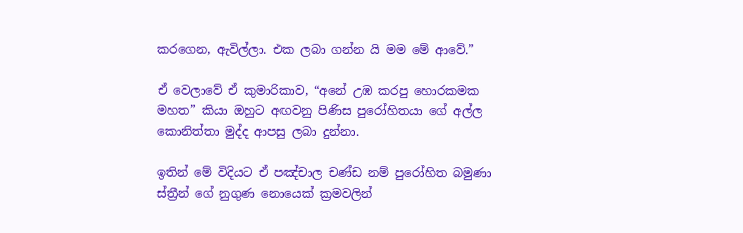කරගෙන, ඇවිල්ලා. එක ලබා ගන්න යි මම මේ ආවේ.”

ඒ වෙලාවේ ඒ කුමාරිකාව, “අනේ උඹ කරපු හොරකමක මහත” කියා ඔහුට අඟවනු පිණිස පුරෝහිතයා ගේ අල්ල කොනිත්තා මුද්ද ආපසු ලබා දුන්නා.

ඉතින් මේ විදියට ඒ පඤ්චාල චණ්ඩ නම් පුරෝහිත බමුණා ස්ත්‍රීන් ගේ නුගුණ නොයෙක් ක්‍රමවලින්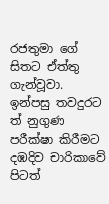රජතුමා ගේ සිතට ඒත්තු ගැන්වූවා. ඉන්පසු තවදුරට ත් නුගුණ පරීක්ෂා කිරීමට දඹදිව චාරිකාවේ පිටත්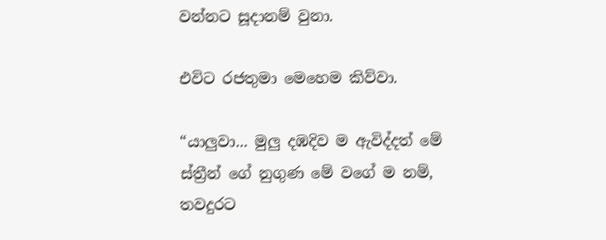වන්නට සූදානම් වුනා.

එවිට රජතුමා මෙහෙම කිව්වා.

“යාලුවා... මුලු දඹදිව ම ඇවිද්දත් මේ ස්ත්‍රීන් ගේ නුගුණ මේ වගේ ම නම්, තවදුරට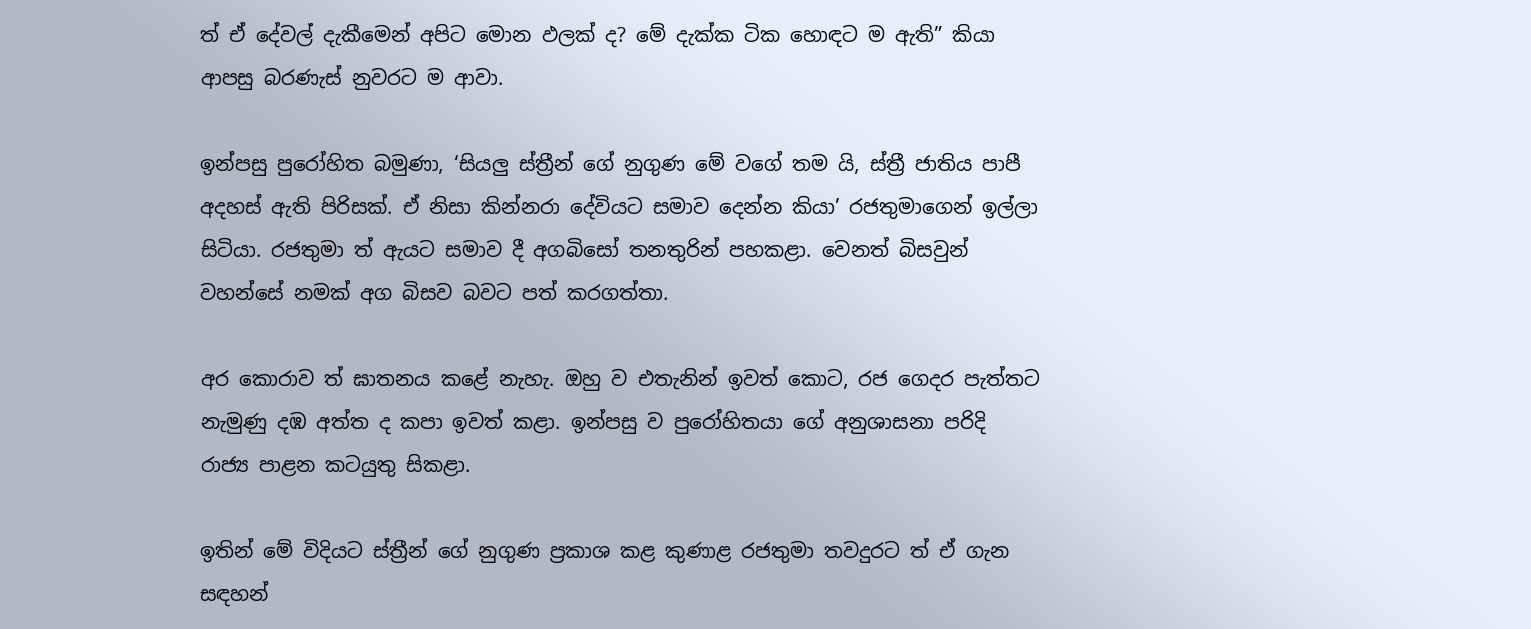ත් ඒ දේවල් දැකීමෙන් අපිට මොන ඵලක් ද? මේ දැක්ක ටික හොඳට ම ඇති” කියා ආපසු බරණැස් නුවරට ම ආවා.

ඉන්පසු පුරෝහිත බමුණා, ‘සියලු ස්ත්‍රීන් ගේ නුගුණ මේ වගේ තම යි, ස්ත්‍රී ජාතිය පාපී අදහස් ඇති පිරිසක්. ඒ නිසා කින්නරා දේවියට සමාව දෙන්න කියා’ රජතුමාගෙන් ඉල්ලා සිටියා. රජතුමා ත් ඇයට සමාව දී අගබිසෝ තනතුරින් පහකළා. වෙනත් බිසවුන් වහන්සේ නමක් අග බිසව බවට පත් කරගත්තා.

අර කොරාව ත් ඝාතනය කළේ නැහැ. ඔහු ව එතැනින් ඉවත් කොට, රජ ගෙදර පැත්තට නැමුණු දඹ අත්ත ද කපා ඉවත් කළා. ඉන්පසු ව පුරෝහිතයා ගේ අනුශාසනා පරිදි රාජ්‍ය පාළන කටයුතු සිකළා.

ඉතින් මේ විදියට ස්ත්‍රීන් ගේ නුගුණ ප්‍රකාශ කළ කුණාළ රජතුමා තවදුරට ත් ඒ ගැන සඳහන්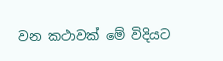වන කථාවක් මේ විදියට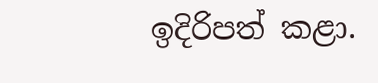ඉදිරිපත් කළා.